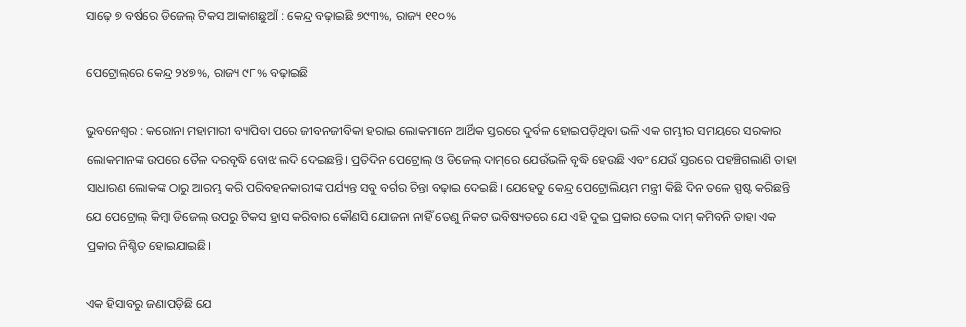ସାଢ଼େ ୭ ବର୍ଷରେ ଡିଜେଲ୍‌ ଟିକସ ଆକାଶଛୁଆଁ : କେନ୍ଦ୍ର ବଢ଼ାଇଛି ୭୯୩%, ରାଜ୍ୟ ୧୧୦%

ପେଟ୍ରୋଲ୍‌ରେ କେନ୍ଦ୍ର ୨୪୭%, ରାଜ୍ୟ ୯୮% ବଢ଼ାଇଛି

ଭୁବନେଶ୍ବର : କରୋନା ମହାମାରୀ ବ୍ୟାପିବା ପରେ ଜୀବନଜୀବିକା ହରାଇ ଲୋକମାନେ ଆର୍ଥିକ ସ୍ତରରେ ଦୁର୍ବଳ ହୋଇପଡ଼ିଥିବା ଭଳି ଏକ ଗମ୍ଭୀର ସମୟରେ ସରକାର ଲୋକମାନଙ୍କ ଉପରେ ତୈଳ ଦରବୃଦ୍ଧି ବୋଝ ଲଦି ଦେଇଛନ୍ତି। ପ୍ରତିଦିନ ପେଟ୍ରୋଲ୍ ଓ ଡିଜେଲ୍ ଦାମ୍‌ରେ ଯେଉଁଭଳି ବୃଦ୍ଧି ହେଉଛି ଏବଂ ଯେଉଁ ସ୍ତରରେ ପହଞ୍ଚିଗଲାଣି ତାହା ସାଧାରଣ ଲୋକଙ୍କ ଠାରୁ ଆରମ୍ଭ କରି ପରିବହନକାରୀଙ୍କ ପର୍ଯ୍ୟନ୍ତ ସବୁ ବର୍ଗର ଚିନ୍ତା ବଢ଼ାଇ ଦେଇଛି। ଯେହେତୁ କେନ୍ଦ୍ର ପେଟ୍ରୋଲିୟମ ମନ୍ତ୍ରୀ କିଛି ଦିନ ତଳେ ସ୍ପଷ୍ଟ କରିଛନ୍ତି ଯେ ପେଟ୍ରୋଲ୍ କିମ୍ବା ଡିଜେଲ୍‌ ଉପରୁ ଟିକସ ହ୍ରାସ କରିବାର କୌଣସି ଯୋଜନା ନାହିଁ ତେଣୁ ନିକଟ ଭବିଷ୍ୟତରେ ଯେ ଏହି ଦୁଇ ପ୍ରକାର ତେଲ ଦାମ୍ କମିବନି ତାହା ଏକ ପ୍ରକାର ନିଶ୍ଚିତ ହୋଇଯାଇଛି।

ଏକ ହିସାବରୁ ଜଣାପଡ଼ିଛି ଯେ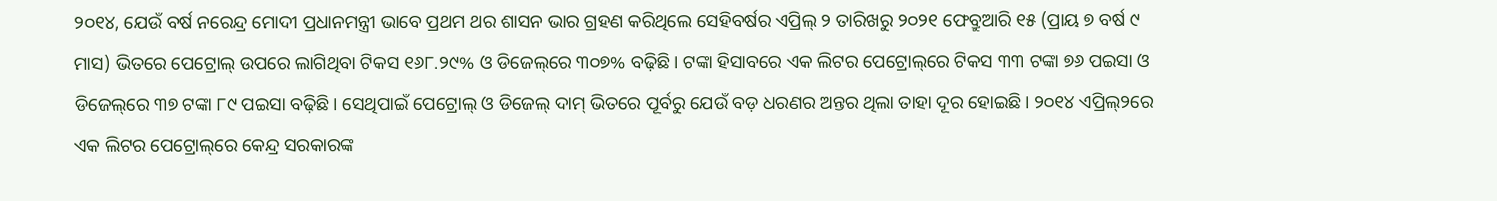୨୦୧୪, ଯେଉଁ ବର୍ଷ ନରେନ୍ଦ୍ର ମୋଦୀ ପ୍ରଧାନମନ୍ତ୍ରୀ ଭାବେ ପ୍ରଥମ ଥର ଶାସନ ଭାର ଗ୍ରହଣ କରିଥିଲେ ସେହିବର୍ଷର ଏପ୍ରିଲ୍ ୨ ତାରିଖରୁ ୨୦୨୧ ଫେବ୍ରୁଆରି ୧୫ (ପ୍ରାୟ ୭ ବର୍ଷ ୯ ମାସ) ଭିତରେ ପେଟ୍ରୋଲ୍‌ ଉପରେ ଲାଗିଥିବା ଟିକସ ୧୬୮.୨୯% ଓ ଡିଜେଲ୍‌ରେ ୩୦୭% ବଢ଼ିଛି। ଟଙ୍କା ହିସାବରେ ଏକ ଲିଟର ପେଟ୍ରୋଲ୍‌ରେ ଟିକସ ୩୩ ଟଙ୍କା ୭୬ ପଇସା ଓ ଡିଜେଲ୍‌ରେ ୩୭ ଟଙ୍କା ୮୯ ପଇସା ବଢ଼ିଛି। ସେଥିପାଇଁ ପେଟ୍ରୋଲ୍ ଓ ଡିଜେଲ୍ ଦାମ୍ ଭିତରେ ପୂର୍ବରୁ ଯେଉଁ ବଡ଼ ଧରଣର ଅନ୍ତର ଥିଲା ତାହା ଦୂର ହୋଇଛି। ୨୦୧୪ ଏପ୍ରିଲ୍‌୨ରେ ଏକ ଲିଟର ପେଟ୍ରୋଲ୍‌ରେ କେନ୍ଦ୍ର ସରକାରଙ୍କ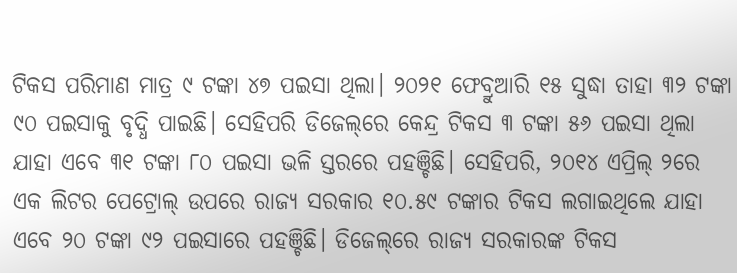ଟିକସ ପରିମାଣ ମାତ୍ର ୯ ଟଙ୍କା ୪୭ ପଇସା ଥିଲା। ୨୦୨୧ ଫେବ୍ରୁଆରି ୧୫ ସୁଦ୍ଧା ତାହା ୩୨ ଟଙ୍କା ୯୦ ପଇସାକୁ ବୃଦ୍ଧି ପାଇଛି। ସେହିପରି ଡିଜେଲ୍‌ରେ କେନ୍ଦ୍ର ଟିକସ ୩ ଟଙ୍କା ୫୬ ପଇସା ଥିଲା ଯାହା ଏବେ ୩୧ ଟଙ୍କା ୮୦ ପଇସା ଭଳି ସ୍ତରରେ ପହଞ୍ଚିଛି। ସେହିପରି, ୨୦୧୪ ଏପ୍ରିଲ୍ ୨ରେ ଏକ ଲିଟର ପେଟ୍ରୋଲ୍ ଉପରେ ରାଜ୍ୟ ସରକାର ୧୦.୫୯ ଟଙ୍କାର ଟିକସ ଲଗାଇଥିଲେ ଯାହା ଏବେ ୨୦ ଟଙ୍କା ୯୨ ପଇସାରେ ପହଞ୍ଚିଛି। ଡିଜେଲ୍‌ରେ ରାଜ୍ୟ ସରକାରଙ୍କ ଟିକସ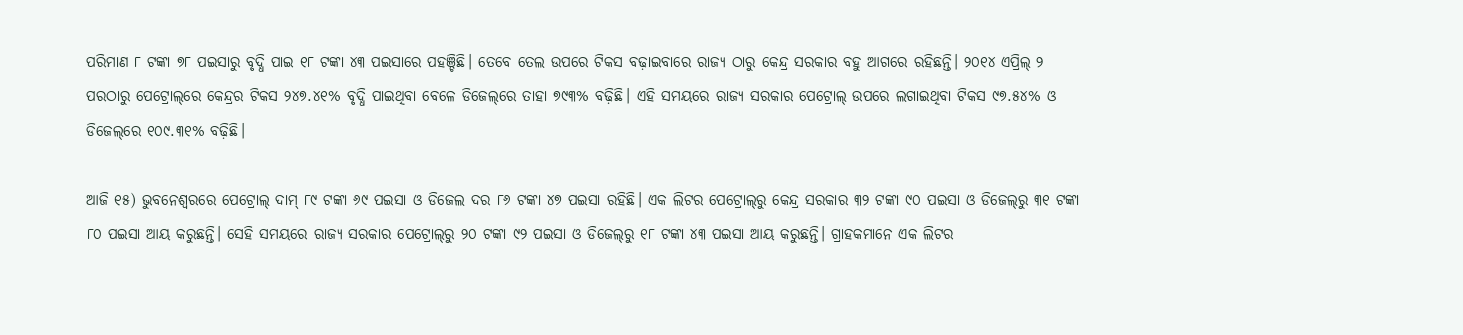ପରିମାଣ ୮ ଟଙ୍କା ୭୮ ପଇସାରୁ ବୃଦ୍ଧି ପାଇ ୧୮ ଟଙ୍କା ୪୩ ପଇସାରେ ପହଞ୍ଚିଛି। ତେବେ ତେଲ ଉପରେ ଟିକସ ବଢ଼ାଇବାରେ ‌ରାଜ୍ୟ ଠାରୁ କେନ୍ଦ୍ର ସରକାର ବହୁ ଆଗରେ ରହିଛନ୍ତି। ୨୦୧୪ ଏପ୍ରିଲ୍‌ ୨ ପରଠାରୁ ପେଟ୍ରୋଲ୍‌ରେ କେନ୍ଦ୍ରର ଟିକସ ୨୪୭.୪୧% ବୃଦ୍ଧି ପାଇଥିବା ବେଳେ ଡିଜେଲ୍‌ରେ ତାହା ୭୯୩% ବଢ଼ିଛି। ଏହି ସମୟରେ ରାଜ୍ୟ ସରକାର ପେଟ୍ରୋଲ୍ ଉପରେ ଲଗାଇଥିବା ଟିକସ ୯୭.୫୪% ଓ ଡିଜେଲ୍‌ରେ ୧୦୯.୩୧% ବଢ଼ିଛି।

ଆଜି ୧୫) ଭୁବନେଶ୍ବରରେ ପେଟ୍ରୋଲ୍ ଦାମ୍ ୮୯ ଟଙ୍କା ୬୯ ପଇସା ଓ ଡିଜେଲ ଦର ୮୬ ଟଙ୍କା ୪୭ ପଇସା ରହିଛି। ଏକ ଲିଟର ପେଟ୍ରୋଲ୍‌ରୁ କେନ୍ଦ୍ର ସରକାର ୩୨ ଟଙ୍କା ୯୦ ପଇସା ଓ ଡିଜେଲ୍‌ରୁ ୩୧ ଟଙ୍କା ୮୦ ପଇସା ଆୟ କରୁଛନ୍ତି। ସେହି ସମୟରେ ରାଜ୍ୟ ସରକାର ପେଟ୍ରୋଲ୍‌ରୁ ୨୦ ଟଙ୍କା ୯୨ ପଇସା ଓ ଡିଜେଲ୍‌ରୁ ୧୮ ଟଙ୍କା ୪୩ ପଇସା ଆୟ କରୁଛନ୍ତି। ଗ୍ରାହକମାନେ ଏକ ଲିଟର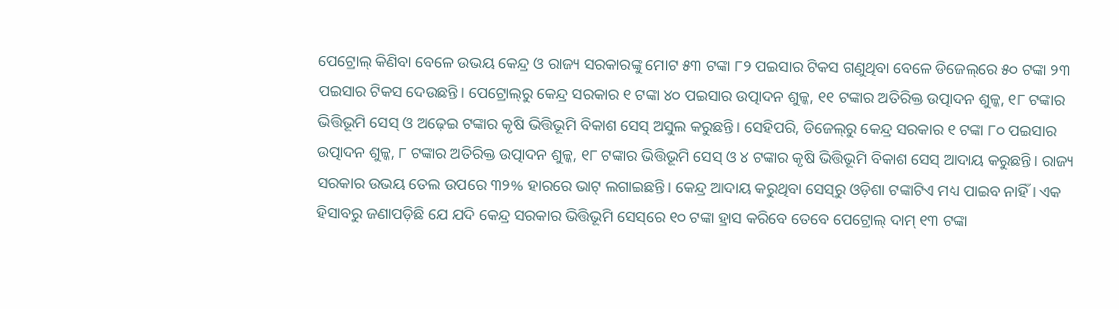ପେଟ୍ରୋଲ୍ କିଣିବା ବେଳେ ଉଭୟ କେନ୍ଦ୍ର ଓ ରାଜ୍ୟ ସରକାରଙ୍କୁ ମୋଟ ୫୩ ଟଙ୍କା ୮୨ ପଇସାର ଟିକସ ଗଣୁଥିବା ବେଳେ ଡିଜେଲ୍‌ରେ ୫୦ ଟଙ୍କା ୨୩ ପଇସାର ଟିକସ ଦେଉଛନ୍ତି। ପେ‌ଟ୍ରୋଲ୍‌ରୁ କେନ୍ଦ୍ର ସରକାର ୧ ଟଙ୍କା ୪୦ ପଇସାର ଉତ୍ପାଦନ ଶୁଳ୍କ, ୧୧ ଟଙ୍କାର ଅତିରିକ୍ତ ଉତ୍ପାଦନ ଶୁଳ୍କ, ୧୮ ଟଙ୍କାର ଭିତ୍ତିଭୂମି ସେସ୍‌ ଓ ଅଢ଼େଇ ଟଙ୍କାର କୃଷି ଭିତ୍ତିଭୂମି ବିକାଶ ସେସ୍‌ ଅସୁଲ କରୁଛନ୍ତି। ସେହିପରି, ଡିଜେଲ୍‌ରୁ କେନ୍ଦ୍ର ସରକାର ୧ ଟଙ୍କା ୮୦ ପଇସାର ଉତ୍ପାଦନ ଶୁଳ୍କ, ୮ ଟଙ୍କାର ଅତିରିକ୍ତ ଉତ୍ପାଦନ ଶୁଳ୍କ, ୧୮ ଟଙ୍କାର ଭିତ୍ତିଭୂମି ସେସ୍‌ ଓ ୪ ଟଙ୍କାର କୃଷି ଭିତ୍ତିଭୂମି ବିକାଶ ସେସ୍‌ ଆଦାୟ କରୁଛନ୍ତି। ରାଜ୍ୟ ସରକାର ଉଭୟ ତେଲ ଉପରେ ୩୨% ହାରରେ ଭାଟ୍ ଲଗାଇଛନ୍ତି। କେନ୍ଦ୍ର ଆଦାୟ କରୁଥିବା ସେସ୍‌ରୁ ଓଡ଼ିଶା ଟଙ୍କାଟିଏ ମଧ୍ୟ ପାଇବ ନାହିଁ। ଏକ ହିସାବରୁ ଜଣାପଡ଼ିଛି ଯେ ଯଦି କେନ୍ଦ୍ର ସରକାର ଭିତ୍ତିଭୂମି ସେସ୍‌ରେ ୧୦ ଟଙ୍କା ହ୍ରାସ କରିବେ ତେବେ ପେଟ୍ରୋଲ୍‌ ଦାମ୍ ୧୩ ଟଙ୍କା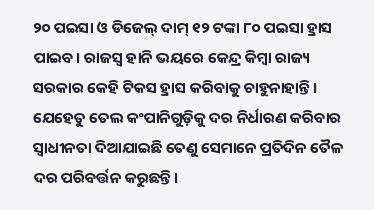୨୦ ପଇସା ଓ ଡିଜେଲ୍ ଦାମ୍ ୧୨ ଟଙ୍କା ୮୦ ପଇସା ହ୍ରାସ ପାଇବ। ରାଜସ୍ବ ହାନି ଭୟରେ କେନ୍ଦ୍ର କିମ୍ବା‌ ରାଜ୍ୟ ସରକାର କେହି ଟିକସ ହ୍ରାସ କରିବାକୁ ଚାହୁନାହାନ୍ତି। ଯେହେତୁ ତେଲ କଂପାନିଗୁଡ଼ିକୁ ଦର ନିର୍ଧାରଣ କରିବାର ସ୍ବାଧୀନତା ଦିଆଯାଇଛି ତେଣୁ ସେମାନେ ପ୍ରତିଦିନ ତୈଳ ଦର ପରିବର୍ତ୍ତନ କରୁଛନ୍ତି।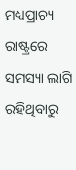ମଧ୍ୟପ୍ରାଚ୍ୟ ରାଷ୍ଟ୍ରରେ ସମସ୍ୟା ଲାଗି ରହିଥିବାରୁ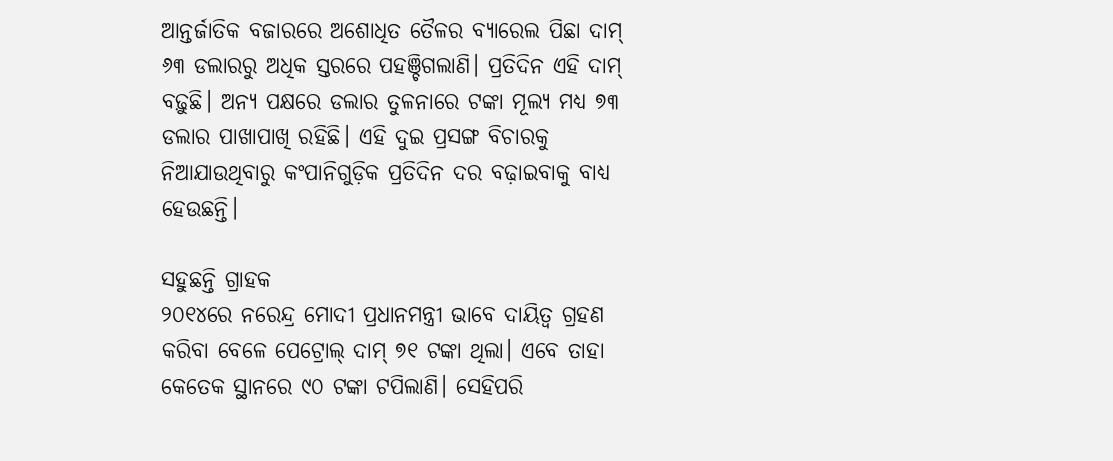ଆନ୍ତର୍ଜାତିକ ବଜାରରେ ଅଶୋଧିତ ତୈଳର ବ୍ୟାରେଲ ପିଛା ଦାମ୍ ୬୩ ଡଲାରରୁ ଅଧିକ ସ୍ତରରେ ପହଞ୍ଚିଗଲାଣି। ପ୍ରତିଦିନ ଏହି ଦାମ୍ ବଢ଼ୁଛି। ଅନ୍ୟ ପକ୍ଷରେ ଡଲାର ତୁଳନାରେ ଟଙ୍କା ମୂଲ୍ୟ ମଧ୍ୟ ୭୩ ଡଲାର ପାଖାପାଖି ରହିଛି। ଏହି ଦୁଇ ପ୍ରସଙ୍ଗ ବିଚାରକୁ ନିଆଯାଉଥିବାରୁ କଂପାନିଗୁଡ଼ିକ ପ୍ରତିଦିନ ଦର ବଢ଼ାଇବାକୁ ବାଧ୍ୟ ହେଉଛନ୍ତି।

ସହୁଛନ୍ତି ଗ୍ରାହକ
୨୦୧୪ରେ ନରେନ୍ଦ୍ର ମୋଦୀ ପ୍ରଧାନମନ୍ତ୍ରୀ ଭାବେ ଦାୟିତ୍ବ ଗ୍ରହଣ କରିବା ବେଳେ ପେଟ୍ରୋଲ୍ ଦାମ୍ ୭୧ ଟଙ୍କା ଥିଲା। ଏବେ ତାହା କେତେକ ସ୍ଥାନରେ ୯୦ ଟଙ୍କା ଟପିଲାଣି। ସେହିପରି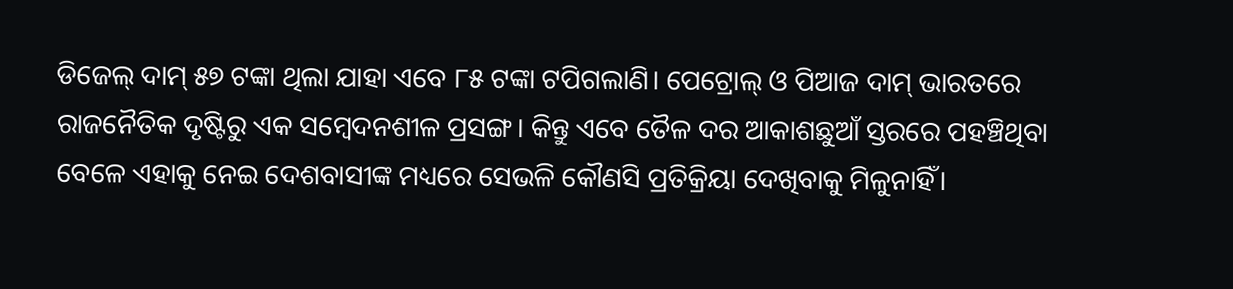ଡିଜେଲ୍ ଦାମ୍ ୫୭ ଟଙ୍କା ଥିଲା ଯାହା ଏବେ ୮୫ ଟଙ୍କା ଟପିଗଲାଣି। ପେଟ୍ରୋଲ୍ ଓ ପିଆଜ ଦାମ୍ ଭାରତରେ ରାଜନୈତିକ ଦୃଷ୍ଟିରୁ ଏକ ସମ୍ବେଦନଶୀଳ ପ୍ରସଙ୍ଗ। କିନ୍ତୁ ‌ଏବେ ତୈଳ ଦର ଆକାଶଛୁଆଁ ସ୍ତରରେ ପହଞ୍ଚିଥିବା ବେଳେ ଏହାକୁ ନେଇ ଦେଶବାସୀଙ୍କ ମଧ୍ୟରେ ସେଭଳି କୌଣସି ପ୍ରତିକ୍ରିୟା ଦେଖିବାକୁ ମିଳୁନାହିଁ।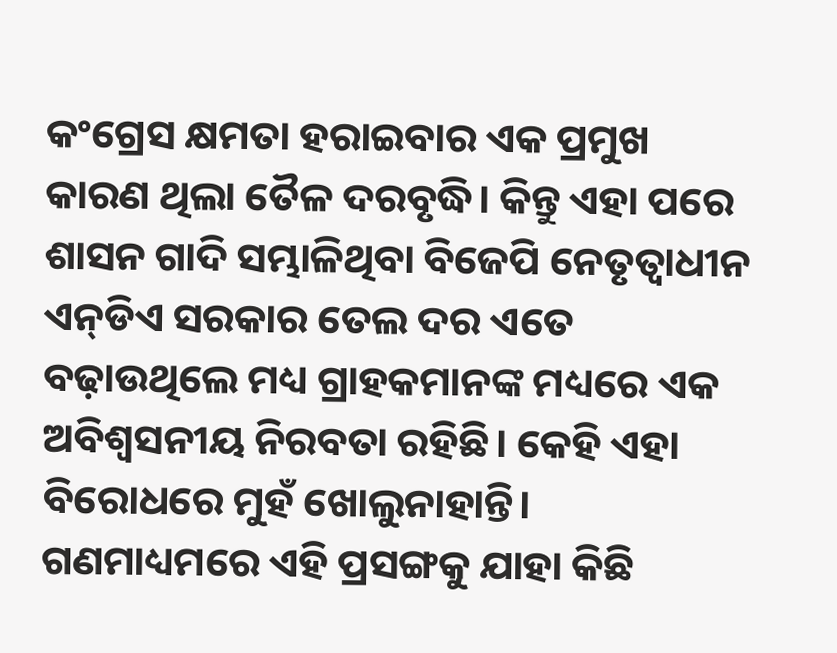କଂଗ୍ରେସ କ୍ଷମତା ହରାଇବାର ଏକ ପ୍ରମୁଖ କାରଣ ଥିଲା ତୈଳ ଦରବୃଦ୍ଧି। କିନ୍ତୁ ଏହା ପରେ ଶାସନ ଗାଦି ସମ୍ଭାଳିଥିବା ବିଜେପି ନେତୃତ୍ବାଧୀନ ଏନ୍‌ଡିଏ ସରକାର ତେଲ ଦର ଏତେ ବଢ଼ାଉଥିଲେ ମଧ୍ୟ ଗ୍ରାହକମାନଙ୍କ ମଧ୍ୟରେ ଏକ ଅବିଶ୍ବସନୀୟ ନିରବତା ରହିଛି। କେହି ଏହା ବିରୋଧରେ ମୁହଁ ଖୋଲୁନାହାନ୍ତି। ଗଣମାଧ୍ୟମରେ ଏହି ପ୍ରସଙ୍ଗକୁ ଯାହା କିଛି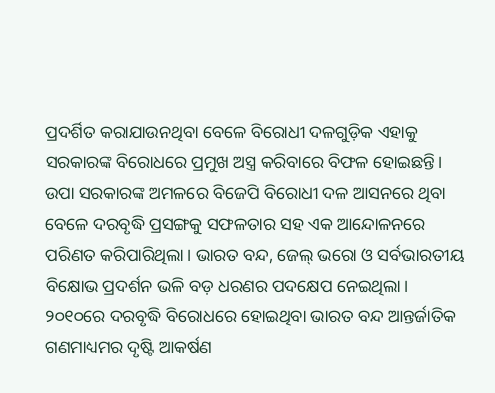ପ୍ରଦର୍ଶିତ କରାଯାଉନଥିବା ବେଳେ ବିରୋଧୀ ଦଳଗୁଡ଼ିକ ଏହାକୁ ସରକାରଙ୍କ ବିରୋଧରେ ପ୍ରମୁଖ ଅସ୍ତ୍ର କରିବାରେ ବିଫଳ ହୋଇଛନ୍ତି। ଉପା ସରକାରଙ୍କ ଅମଳରେ ବିଜେପି ବିରୋଧୀ ଦଳ ଆସନରେ ଥିବା ବେଳେ ଦରବୃଦ୍ଧି ପ୍ରସଙ୍ଗକୁ ସଫଳତାର ସହ ଏକ ଆନ୍ଦୋଳନରେ ପରିଣତ କରିପାରିଥିଲା। ଭାରତ ବନ୍ଦ, ଜେଲ୍ ଭରୋ ଓ ସର୍ବଭାରତୀୟ ବିକ୍ଷୋଭ ପ୍ରଦର୍ଶନ ଭଳି ବଡ଼ ଧରଣର ପଦକ୍ଷେପ ନେଇଥିଲା। ୨୦୧୦ରେ ଦରବୃଦ୍ଧି ବିରୋଧରେ ହୋଇଥିବା ଭାରତ ବନ୍ଦ ଆନ୍ତର୍ଜାତିକ ଗଣମାଧ୍ୟମର ଦୃଷ୍ଟି ଆକର୍ଷଣ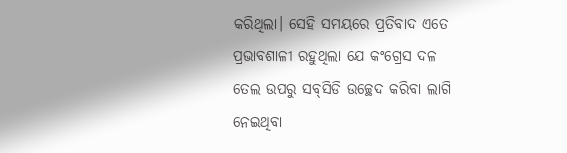କରିଥିଲା। ସେହି ସମୟରେ ପ୍ରତିବାଦ ଏତେ ପ୍ରଭାବଶାଳୀ ରହୁଥିଲା ଯେ କଂଗ୍ରେସ ଦଳ ତେଲ ଉପ‌ରୁ ସବ୍‌ସିଡି ଉଚ୍ଛେଦ କରିବା ଲାଗି ନେଇଥିବା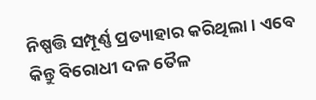ନିଷ୍ପତ୍ତି ସମ୍ପୂର୍ଣ୍ଣ ପ୍ରତ୍ୟାହାର କରିଥିଲା। ଏବେ କିନ୍ତୁ ବିରୋଧୀ ଦଳ ତୈଳ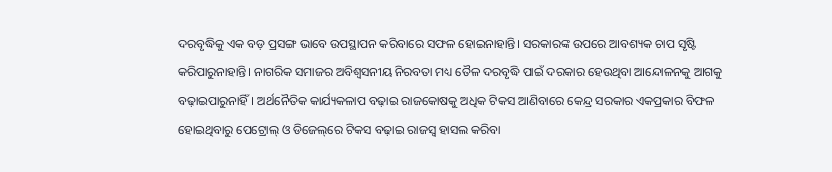ଦରବୃଦ୍ଧିକୁ ଏ‌କ ବଡ଼ ପ୍ରସଙ୍ଗ ଭାବେ ଉପସ୍ଥାପନ କରିବାରେ ସଫଳ ହୋଇନାହାନ୍ତି। ସରକାରଙ୍କ ଉପରେ ଆବଶ୍ୟକ ଚାପ ସୃଷ୍ଟି କରିପାରୁନାହାନ୍ତି। ନାଗରିକ ସମାଜର ଅବିଶ୍ବସନୀୟ ନିରବତା ମଧ୍ୟ ତୈଳ ଦରବୃଦ୍ଧି ପାଇଁ ଦରକାର ହେଉଥିବା ଆନ୍ଦୋଳନକୁ ଆଗକୁ ବଢ଼ାଇପାରୁନାହିଁ। ଅର୍ଥନୈତିକ କାର୍ଯ୍ୟକଳାପ ବଢ଼ାଇ ରାଜକୋଷକୁ ଅଧିକ ଟିକସ ଆଣିବାରେ କେନ୍ଦ୍ର ସରକାର ଏକପ୍ରକାର ବିଫଳ ହୋଇଥିବାରୁ ପେଟ୍ରୋଲ୍ ଓ ଡିଜେଲ୍‌ରେ ଟିକସ ବଢ଼ାଇ ରାଜସ୍ବ ହାସଲ କରିବା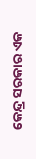କେନ୍ଦ୍ର ସରକାର ଏକ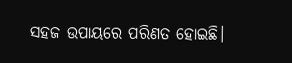ସହଜ ଉପାୟରେ ପରିଣତ ହୋଇଛି।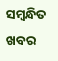ସମ୍ବନ୍ଧିତ ଖବର